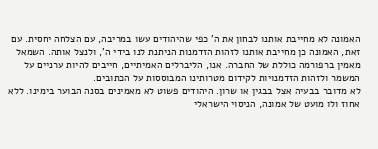האמונה לא מחייבת אותנו לבחון את ה’ כפי שהיהודים עשו במריבה, עם הצלחה יחסית. עם זאת, האמונה כן מחייבת אותנו לזהות הזדמנות הניתנת לנו בידי ה’, ולנצל אותה. השמאל מאמין ברפורמה כוללת של החברה. אנו, הליברלים האמיתיים, חייבים להיות ערניים על המשמר ולזהות הזדמנויות לקידום מטרותינו המבוססות על הכתובים.
לא מדובר בבעיה אצל בבגין או שרון. היהודים פשוט לא מאמינים בסנה הבוער בימינו. ללא אחוז ולו מועט של אמונה, הניסוי הישראלי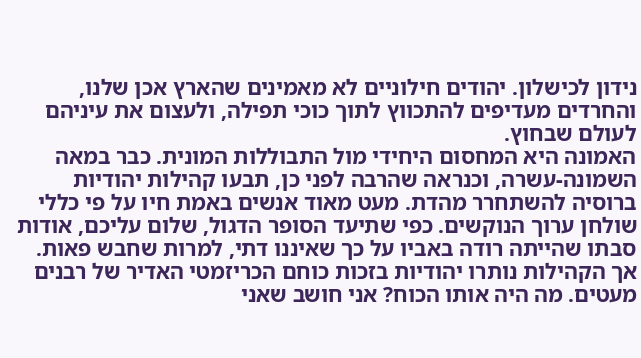נידון לכישלון. יהודים חילוניים לא מאמינים שהארץ אכן שלנו, והחרדים מעדיפים להתכווץ לתוך כוכי תפילה, ולעצום את עיניהם לעולם שבחוץ.
האמונה היא המחסום היחידי מול התבוללות המונית. כבר במאה השמונה-עשרה, וכנראה שהרבה לפני כן, תבעו קהילות יהודיות ברוסיה להשתחרר מהדת. מעט מאוד אנשים באמת חיו על פי כללי שולחן ערוך הנוקשים. כפי שתיעד הסופר הדגול, שלום עליכם, אודות סבתו שהייתה רודה באביו על כך שאיננו דתי, למרות שחבש פאות. אך הקהילות נותרו יהודיות בזכות כוחם הכריזמטי האדיר של רבנים מעטים. מה היה אותו הכוח? אני חושב שאני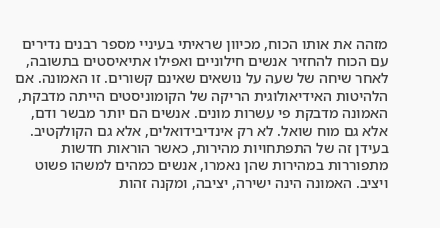מזהה את אותו הכוח, מכיוון שראיתי בעיניי מספר רבנים נדירים עם הכוח להחזיר אנשים חילוניים ואפילו אתיאיסטים בתשובה, לאחר שיחה של שעה על נושאים שאינם קשורים. זו האמונה. אם הלהיטות האידיאולוגית הריקה של הקומוניסטים הייתה מדבקת, האמונה מדבקת פי עשרות מונים. אנשים הם יותר מבשר ודם, אלא גם מוח שואל. לא רק אינדיבידואלים, אלא גם הקולקטיב. בעידן זה של התפתחויות מהירות, כאשר הוראות חדשות מתפוררות במהירות שהן נאמרו, אנשים כמהים למשהו פשוט ויציב. האמונה הינה ישירה, יציבה, ומקנה זהות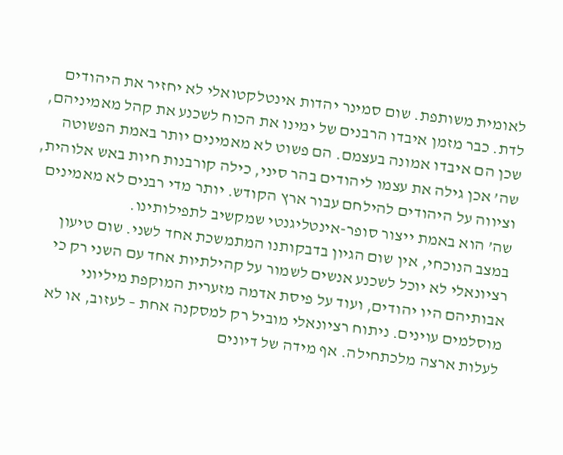לאומית משותפת. שום סמינר יהדות אינטלקטואלי לא יחזיר את היהודים לדת. כבר מזמן איבדו הרבנים של ימינו את הכוח לשכנע את קהל מאמיניהם, שכן הם איבדו אמונה בעצמם. הם פשוט לא מאמינים יותר באמת הפשוטה שה’ אכן גילה את עצמו ליהודים בהר סיני, כילה קורבנות חיות באש אלוהית, וציווה על היהודים להילחם עבור ארץ הקודש. יותר מדי רבנים לא מאמינים שה’ הוא באמת ייצור סופר-אינטליגנטי שמקשיב לתפילותינו.
במצב הנוכחי, אין שום הגיון בדבקותנו המתמשכת אחד לשני. שום טיעון רציונאלי לא יוכל לשכנע אנשים לשמור על קהילתיות אחד עם השני רק כי אבותיהם היו יהודים, ועוד על פיסת אדמה מזערית המוקפת מיליוני מוסלמים עוינים. ניתוח רציונאלי מוביל רק למסקנה אחת – לעזוב, או לא לעלות ארצה מלכתחילה. אף מידה של דיונים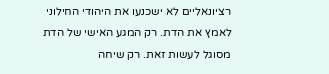רציונאליים לא ישכנעו את היהודי החילוני לאמץ את הדת. רק המגע האישי של הדת מסוגל לעשות זאת. רק שיחה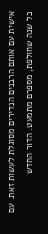אישית עם אותם הרבנים הנדירים מסוגלת לעשות זאת. עם כל שנה שחולפת, מספרם מתמעט. הדור החדש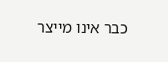כבר אינו מייצר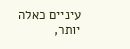עיניים כאלה יותר,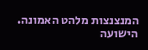המנצנצות מלהט האמונה.
הישועה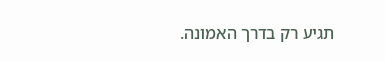תגיע רק בדרך האמונה.